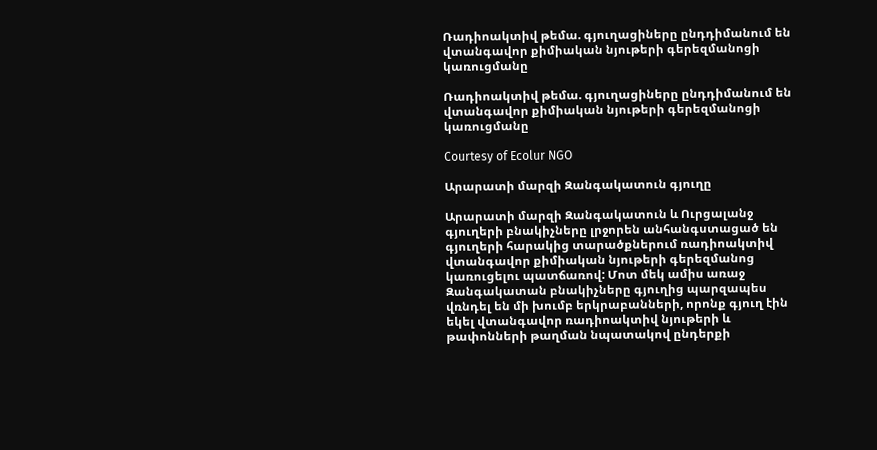Ռադիոակտիվ թեմա. գյուղացիները ընդդիմանում են վտանգավոր քիմիական նյութերի գերեզմանոցի կառուցմանը

Ռադիոակտիվ թեմա. գյուղացիները ընդդիմանում են վտանգավոր քիմիական նյութերի գերեզմանոցի կառուցմանը

Courtesy of Ecolur NGO

Արարատի մարզի Զանգակատուն գյուղը

Արարատի մարզի Զանգակատուն և Ուրցալանջ գյուղերի բնակիչները լրջորեն անհանգստացած են գյուղերի հարակից տարածքներում ռադիոակտիվ վտանգավոր քիմիական նյութերի գերեզմանոց կառուցելու պատճառով: Մոտ մեկ ամիս առաջ Զանգակատան բնակիչները գյուղից պարզապես վռնդել են մի խումբ երկրաբանների, որոնք գյուղ էին եկել վտանգավոր ռադիոակտիվ նյութերի և թափոնների թաղման նպատակով ընդերքի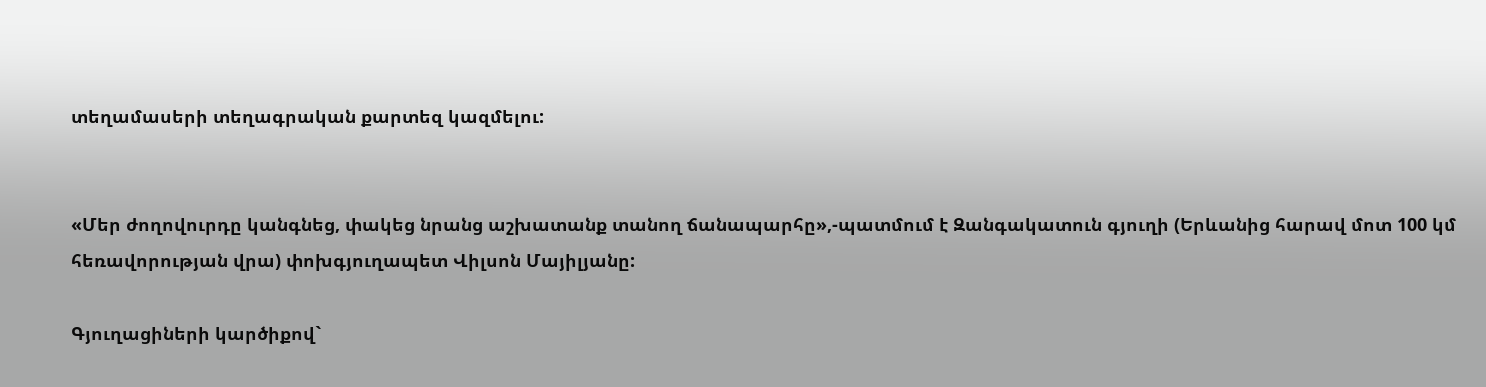տեղամասերի տեղագրական քարտեզ կազմելու:


«Մեր ժողովուրդը կանգնեց, փակեց նրանց աշխատանք տանող ճանապարհը»,-պատմում է Զանգակատուն գյուղի (Երևանից հարավ մոտ 100 կմ հեռավորության վրա) փոխգյուղապետ Վիլսոն Մայիլյանը:

Գյուղացիների կարծիքով`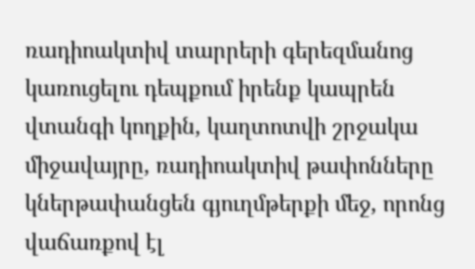ռադիոակտիվ տարրերի գերեզմանոց կառուցելու դեպքում իրենք կապրեն վտանգի կողքին, կաղտոտվի շրջակա միջավայրը, ռադիոակտիվ թափոնները կներթափանցեն գյուղմթերքի մեջ, որոնց վաճառքով էլ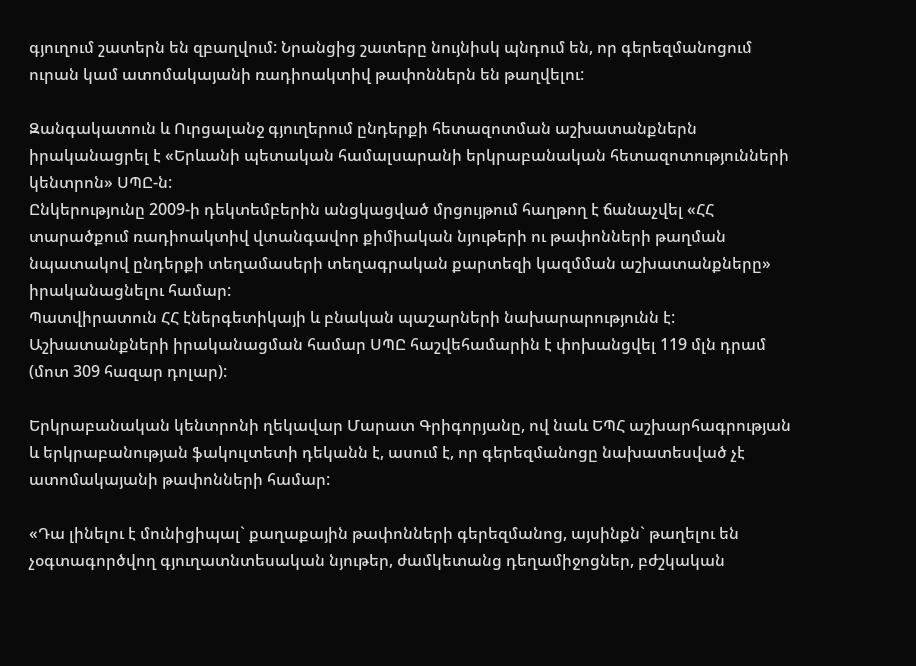գյուղում շատերն են զբաղվում: Նրանցից շատերը նույնիսկ պնդում են, որ գերեզմանոցում ուրան կամ ատոմակայանի ռադիոակտիվ թափոններն են թաղվելու:

Զանգակատուն և Ուրցալանջ գյուղերում ընդերքի հետազոտման աշխատանքներն իրականացրել է «Երևանի պետական համալսարանի երկրաբանական հետազոտությունների կենտրոն» ՍՊԸ-ն:
Ընկերությունը 2009-ի դեկտեմբերին անցկացված մրցույթում հաղթող է ճանաչվել «ՀՀ տարածքում ռադիոակտիվ վտանգավոր քիմիական նյութերի ու թափոնների թաղման նպատակով ընդերքի տեղամասերի տեղագրական քարտեզի կազմման աշխատանքները» իրականացնելու համար:
Պատվիրատուն ՀՀ էներգետիկայի և բնական պաշարների նախարարությունն է: Աշխատանքների իրականացման համար ՍՊԸ հաշվեհամարին է փոխանցվել 119 մլն դրամ (մոտ 309 հազար դոլար):

Երկրաբանական կենտրոնի ղեկավար Մարատ Գրիգորյանը, ով նաև ԵՊՀ աշխարհագրության և երկրաբանության ֆակուլտետի դեկանն է, ասում է, որ գերեզմանոցը նախատեսված չէ ատոմակայանի թափոնների համար:

«Դա լինելու է մունիցիպալ` քաղաքային թափոնների գերեզմանոց, այսինքն` թաղելու են չօգտագործվող գյուղատնտեսական նյութեր, ժամկետանց դեղամիջոցներ, բժշկական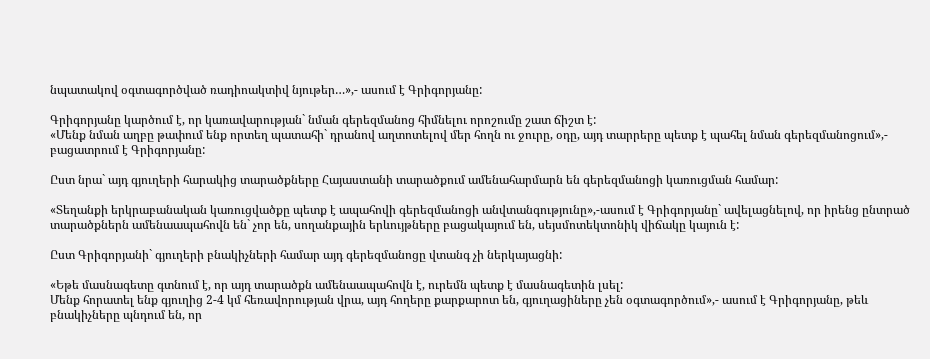նպատակով օգտագործված ռադիոակտիվ նյութեր…»,- ասում է Գրիգորյանը:

Գրիգորյանը կարծում է, որ կառավարության` նման գերեզմանոց հիմնելու որոշումը շատ ճիշտ է:
«Մենք նման աղբը թափում ենք որտեղ պատահի` դրանով աղտոտելով մեր հողն ու ջուրը, օդը, այդ տարրերը պետք է պահել նման գերեզմանոցում»,- բացատրում է Գրիգորյանը:

Ըստ նրա` այդ գյուղերի հարակից տարածքները Հայաստանի տարածքում ամենահարմարն են գերեզմանոցի կառուցման համար:

«Տեղանքի երկրաբանական կառուցվածքը պետք է ապահովի գերեզմանոցի անվտանգությունը»,-ասում է Գրիգորյանը` ավելացնելով, որ իրենց ընտրած տարածքներն ամենաապահովն են` չոր են, սողանքային երևույթները բացակայում են, սեյսմոտեկտոնիկ վիճակը կայուն է:

Ըստ Գրիգորյանի` գյուղերի բնակիչների համար այդ գերեզմանոցը վտանգ չի ներկայացնի:

«Եթե մասնագետը գտնում է, որ այդ տարածքն ամենաապահովն է, ուրեմն պետք է մասնագետին լսել:
Մենք հորատել ենք գյուղից 2-4 կմ հեռավորության վրա, այդ հողերը քարքարոտ են, գյուղացիները չեն օգտագործում»,- ասում է Գրիգորյանը, թեև բնակիչները պնդում են, որ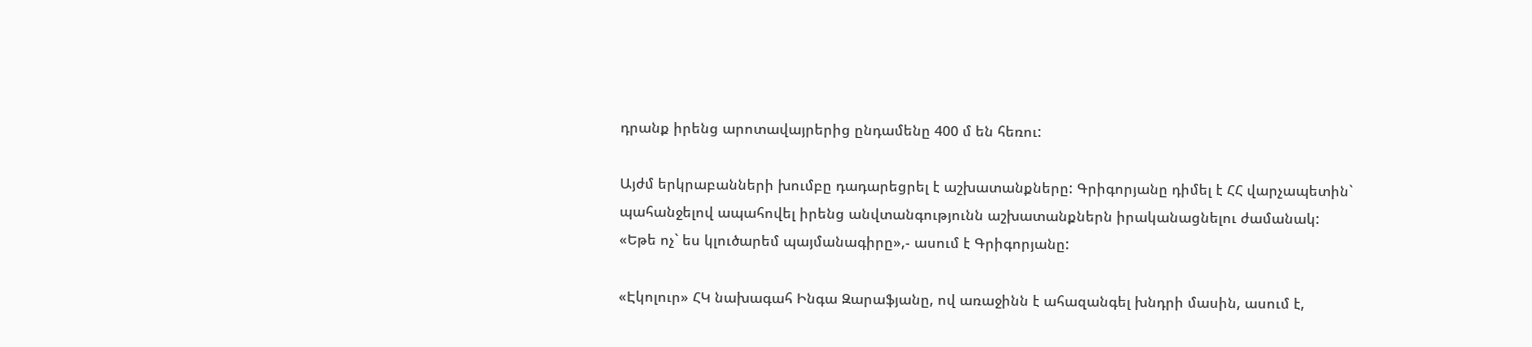դրանք իրենց արոտավայրերից ընդամենը 400 մ են հեռու:

Այժմ երկրաբանների խումբը դադարեցրել է աշխատանքները: Գրիգորյանը դիմել է ՀՀ վարչապետին` պահանջելով ապահովել իրենց անվտանգությունն աշխատանքներն իրականացնելու ժամանակ:
«Եթե ոչ` ես կլուծարեմ պայմանագիրը»,- ասում է Գրիգորյանը:

«Էկոլուր» ՀԿ նախագահ Ինգա Զարաֆյանը, ով առաջինն է ահազանգել խնդրի մասին, ասում է,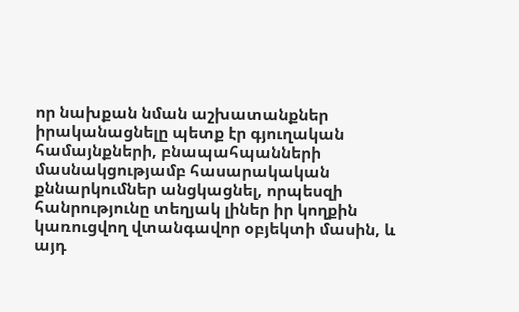որ նախքան նման աշխատանքներ իրականացնելը պետք էր գյուղական համայնքների, բնապահպանների մասնակցությամբ հասարակական քննարկումներ անցկացնել, որպեսզի հանրությունը տեղյակ լիներ իր կողքին կառուցվող վտանգավոր օբյեկտի մասին, և այդ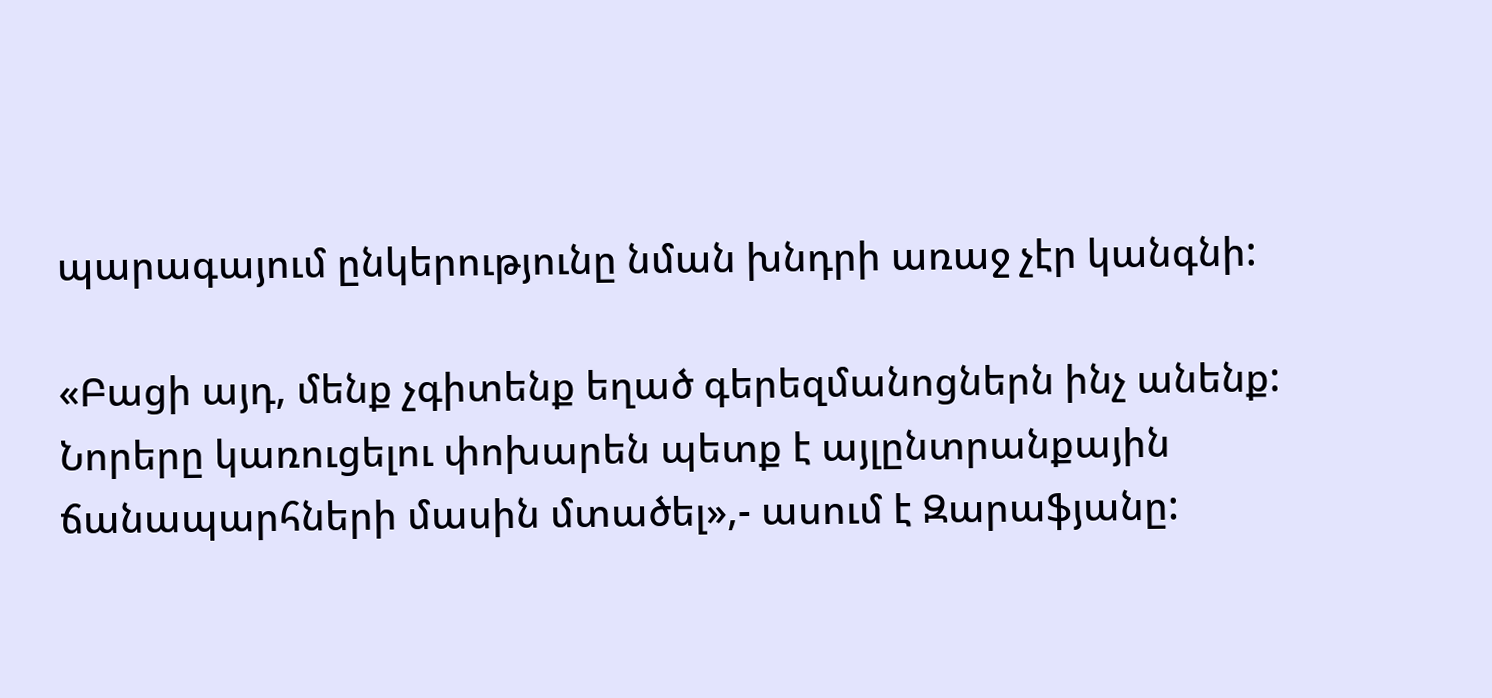պարագայում ընկերությունը նման խնդրի առաջ չէր կանգնի:

«Բացի այդ, մենք չգիտենք եղած գերեզմանոցներն ինչ անենք: Նորերը կառուցելու փոխարեն պետք է այլընտրանքային ճանապարհների մասին մտածել»,- ասում է Զարաֆյանը: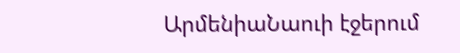ԱրմենիաՆաուի էջերում